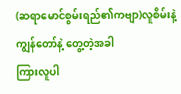(ဆရာမောင်စွမ်းရည်၏ကဗျာ)လူစိမ်းနဲ့ ကျွန်တော်နဲ့ တွေ့တဲ့အခါ
ကြားလူပါ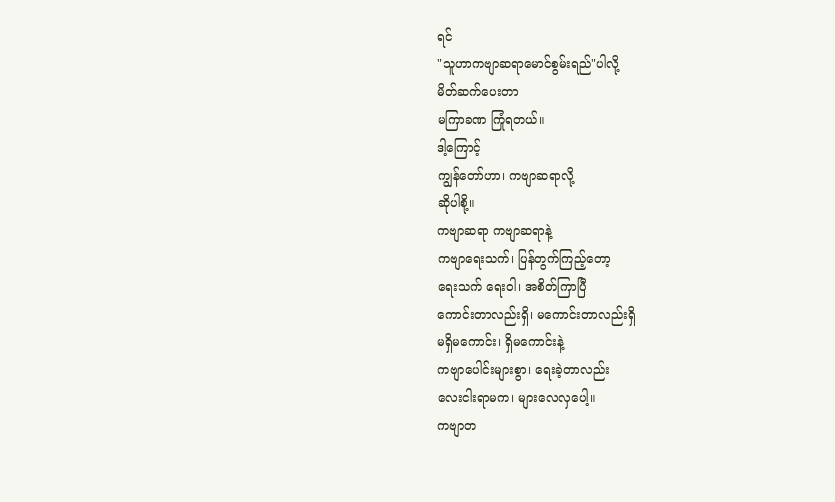ရင်
"သူဟာကဗျာဆရာမောင်စွမ်းရည်"ပါလို့
မိတ်ဆက်ပေးတာ
မကြာခဏ ကြုံရတယ်။
ဒါ့ကြောင့်
ကျွန်တော်ဟာ၊ ကဗျာဆရာလို့
ဆိုပါစို့။
ကဗျာဆရာ ကဗျာဆရာနဲ့
ကဗျာရေးသက်၊ ပြန်တွက်ကြည့်တော့
ရေးသက် ရေးဝါ၊ အစိတ်ကြာပြီ
ကောင်းတာလည်းရှိ၊ မကောင်းတာလည်းရှိ
မရှိမကောင်း၊ ရှိမကောင်းနဲ့
ကဗျာပေါင်းများစွာ၊ ရေးခဲ့တာလည်း
လေးငါးရာမက၊ များလေလှပေါ့။
ကဗျာတ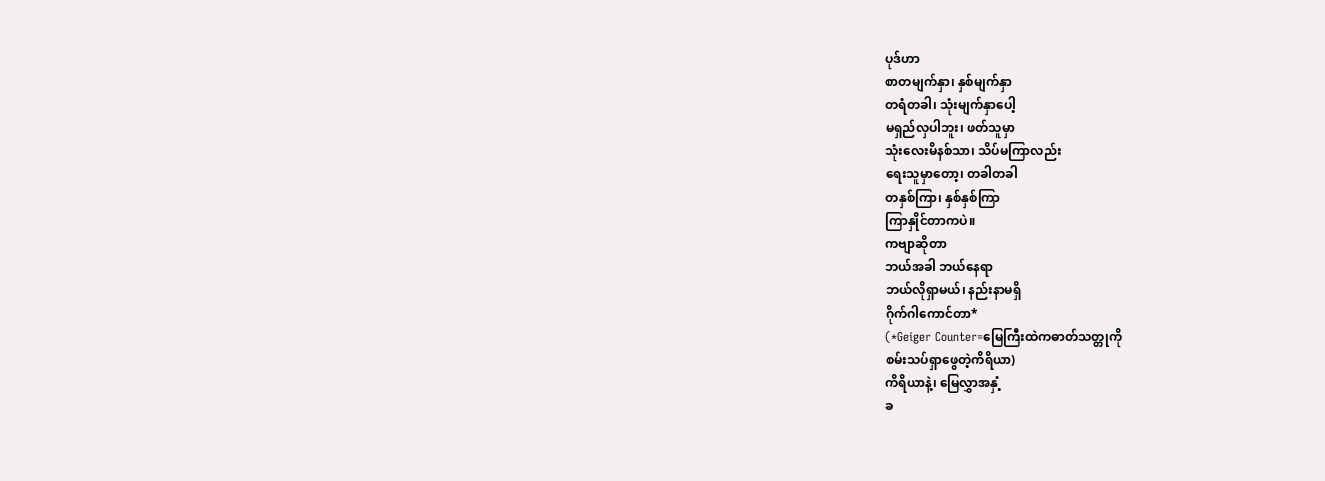ပုဒ်ဟာ
စာတမျက်နှာ၊ နှစ်မျက်နှာ
တရံတခါ၊ သုံးမျက်နှာပေါ့
မရှည်လှပါဘူး၊ ဖတ်သူမှာ
သုံးလေးမိနစ်သာ၊ သိပ်မကြာလည်း
ရေးသူမှာတော့၊ တခါတခါ
တနှစ်ကြာ၊ နှစ်နှစ်ကြာ
ကြာနှိုင်တာကပဲ။
ကဗျာဆိုတာ
ဘယ်အခါ ဘယ်နေရာ
ဘယ်လိုရှာမယ်၊ နည်းနာမရှိ
ဂိုက်ဂါကောင်တာ*
(*Geiger Counter=မြေကြီးထဲကဓာတ်သတ္တုကို
စမ်းသပ်ရှာဖွေတဲ့ကိရိယာ)
ကိရိယာနဲ့၊ မြေလွှာအနှံ့
ခ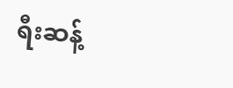ရီးဆန့်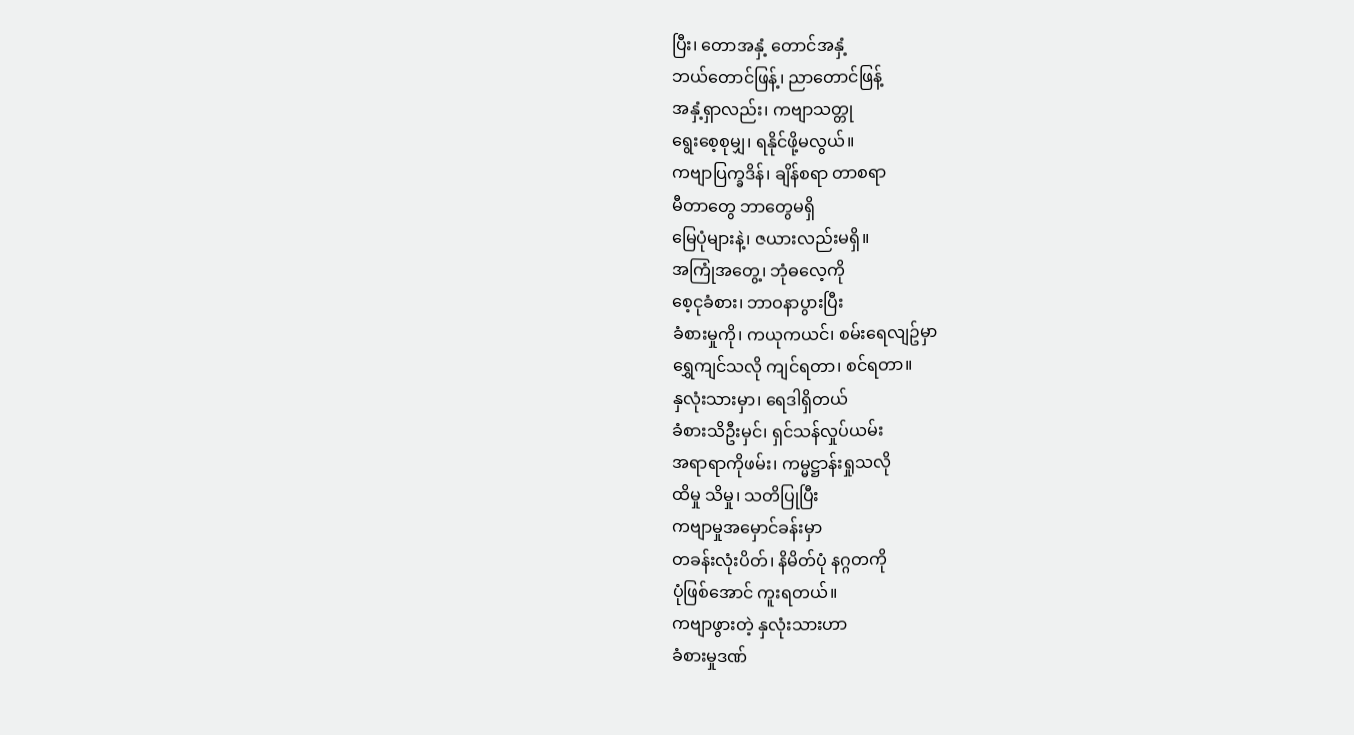ပြီး၊ တောအနှံ့ တောင်အနှံ့
ဘယ်တောင်ဖြန့်၊ ညာတောင်ဖြန့်
အနှံ့ရှာလည်း၊ ကဗျာသတ္တု
ရွေးစေ့စုမျှ၊ ရနိုင်ဖို့မလွယ်။
ကဗျာပြက္ခဒိန်၊ ချိန်စရာ တာစရာ
မီတာတွေ ဘာတွေမရှိ
မြေပုံများနဲ့၊ ဇယားလည်းမရှိ။
အကြုံအတွေ့၊ ဘုံဓလေ့ကို
စေ့ငုခံစား၊ ဘာဝနာပွားပြီး
ခံစားမှုကို၊ ကယုကယင်၊ စမ်းရေလျဥ်မှာ
ရွှေကျင်သလို ကျင်ရတာ၊ စင်ရတာ။
နှလုံးသားမှာ၊ ရေဒါရှိတယ်
ခံစားသိဦးမှင်၊ ရှင်သန်လှုပ်ယမ်း
အရာရာကိုဖမ်း၊ ကမ္မဋ္ဌာန်းရှုသလို
ထိမှု သိမှု၊ သတိပြုပြီး
ကဗျာမှုအမှောင်ခန်းမှာ
တခန်းလုံးပိတ်၊ နိမိတ်ပုံ နဂ္ဂတကို
ပုံဖြစ်အောင် ကူးရတယ်။
ကဗျာဖွားတဲ့ နှလုံးသားဟာ
ခံစားမှုဒဏ်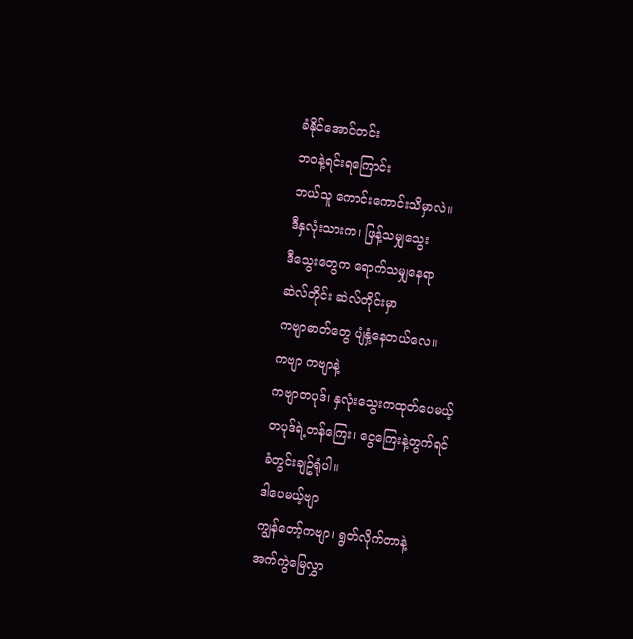ခံနိုင်အောင်တင်း
ဘဝနဲ့ရင်းရကြောင်း
ဘယ်သူ ကောင်းကောင်းသိမှာလဲ။
ဒီနှလုံးသားက၊ ဖြန့်သမျှသွေး
ဒီသွေးတွေက ရောက်သမျှနေရာ
ဆဲလ်တိုင်း ဆဲလ်တိုင်းမှာ
ကဗျာဓာတ်တွေ ပျံနှံ့နေတယ်လေ။
ကဗျာ ကဗျာနဲ့
ကဗျာတပုဒ်၊ နှလုံးသွေးကထုတ်ပေမယ့်
တပုဒ်ရဲ့တန်ကြေး၊ ငွေကြေးနဲ့တွက်ရင်
ခံတွင်းချဥ်ရုံပါ။
ဒါပေမယ့်ဗျာ
ကျွန်တော့်ကဗျာ၊ ရွတ်လိုက်တာနဲ့
အက်ကွဲမြေလွှာ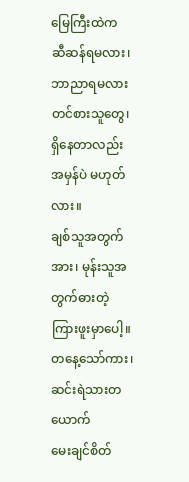မြေကြီးထဲက
ဆီဆန်ရမလား၊ ဘာညာရမလား
တင်စားသူတွေ၊ ရှိနေတာလည်း
အမှန်ပဲ မဟုတ်လား။
ချစ်သူအတွက်အား၊ မုန်းသူအတွက်ဓားတဲ့
ကြားဖူးမှာပေါ့။
တနေ့သော်ကား၊ ဆင်းရဲသားတယောက်
မေးချင်စိတ်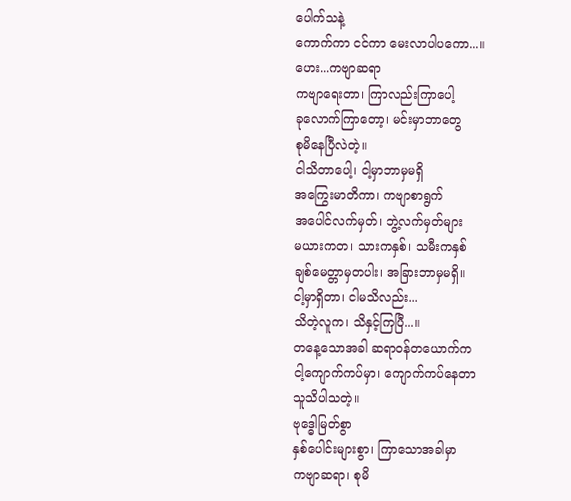ပေါက်သနဲ့
ကောက်ကာ ငင်ကာ မေးလာပါပကော...။
ဟေး...ကဗျာဆရာ
ကဗျာရေးတာ၊ ကြာလည်းကြာပေါ့
ခုလောက်ကြာတော့၊ မင်းမှာဘာတွေ
စုမိနေပြီလဲတဲ့။
ငါသိတာပေါ့၊ ငါ့မှာဘာမှမရှိ
အကြွေးမာတိကာ၊ ကဗျာစာရွက်
အပေါင်လက်မှတ်၊ ဘွဲ့လက်မှတ်များ
မယားကတ၊ သားကနှစ်၊ သမီးကနှစ်
ချစ်မေတ္တာမှတပါး၊ အခြားဘာမှမရှိ။
ငါ့မှာရှိတာ၊ ငါမသိလည်း...
သိတဲ့လူက၊ သိနှင့်ကြပြီ...။
တနေ့သောအခါ ဆရာဝန်တယောက်က
ငါ့ကျောက်ကပ်မှာ၊ ကျောက်ကပ်နေတာ
သူသိပါသတဲ့။
ဗုဒ္ဓေါမြတ်စွာ
နှစ်ပေါင်းများစွာ၊ ကြာသောအခါမှာ
ကဗျာဆရာ၊ စုမိ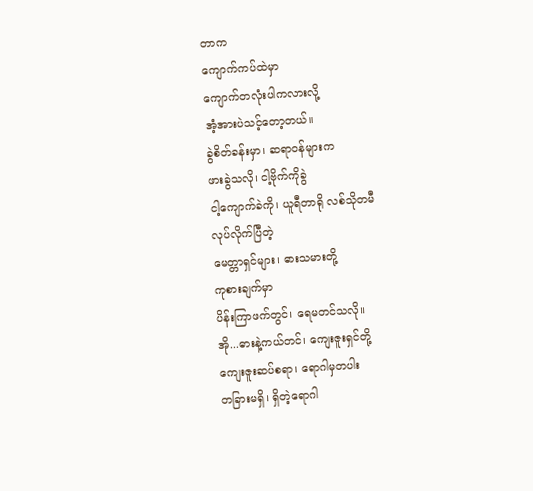တာက
ကျောက်ကပ်ထဲမှာ
ကျောက်တလုံးပါကလားလို့
အံ့အားပဲသင့်တော့တယ်။
ခွဲစိတ်ခန်းမှာ၊ ဆရာဝန်များက
ဖားခွဲသလို၊ ငါ့ဗိုက်ကိုခွဲ
ငါ့ကျောက်ခဲကို၊ ယူရီတာရို လစ်သိုတမီ
လုပ်လိုက်ပြီတဲ့
မေတ္တာရှင်များ၊ ဓားသမားတို့
ကုစားချက်မှာ
ပိန်းကြာဖက်တွင်၊ ရေမတင်သလို။
အို...ဓားနဲ့ကယ်တင်၊ ကျေးဇူးရှင်တို့
ကျေးဇူးဆပ်စရာ၊ ရောဂါမှတပါး
တခြားမရှိ၊ ရှိတဲ့ရောဂါ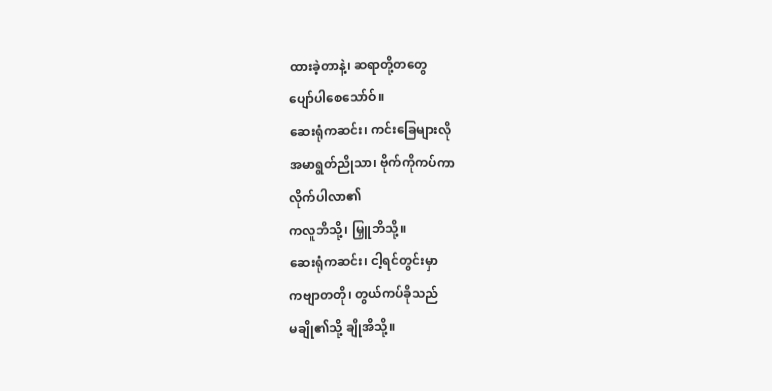ထားခဲ့တာနဲ့၊ ဆရာတို့တတွေ
ပျော်ပါစေသော်ဝ်။
ဆေးရုံကဆင်း၊ ကင်းခြေများလို
အမာရွတ်ညိုသာ၊ ဗိုက်ကိုကပ်ကာ
လိုက်ပါလာ၏
ကလူဘိသို့၊ မြှူဘိသို့။
ဆေးရုံကဆင်း၊ ငါ့ရင်တွင်းမှာ
ကဗျာတတို၊ တွယ်ကပ်ခိုသည်
မချို၏သို့ ချိုအိသို့။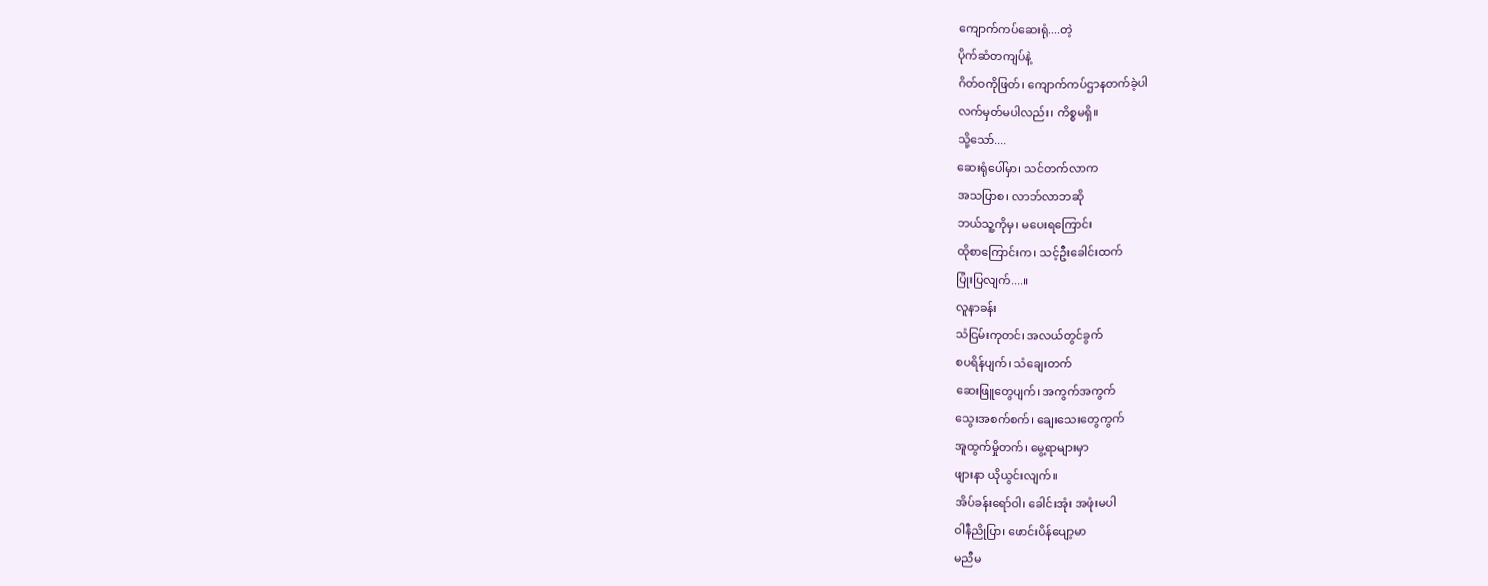ကျောက်ကပ်ဆေးရုံ....တဲ့
ပိုက်ဆံတကျပ်နဲ့
ဂိတ်ဝကိုဖြတ်၊ ကျောက်ကပ်ဌာနတက်ခဲ့ပါ
လက်မှတ်မပါလည်း၊ ကိစ္စမရှိ။
သို့သော်....
ဆေးရုံပေါ်မှာ၊ သင်တက်လာက
အသပြာစ၊ လာဘ်လာဘဆို
ဘယ်သူ့ကိုမှ၊ မပေးရကြောင်း
ထိုစာကြောင်းက၊ သင့်ဦးခေါင်းထက်
ပြုံးပြလျက်....။
လူနာခန်း
သံငြမ်းကုတင်၊ အလယ်တွင်ခွက်
စပရိန်ပျက်၊ သံချေးတက်
ဆေးဖြူတွေပျက်၊ အကွက်အကွက်
သွေးအစက်စက်၊ ချေးသေးတွေကွက်
အူထွက်မှိုတက်၊ မွေ့ရာများမှာ
ဖျားနာ ယိုယွင်းလျက်။
အိပ်ခန်းရော်ဝါ၊ ခေါင်းအုံး အဖုံးမပါ
ဝါနီညိုပြာ၊ ဖောင်းပိန်ပျော့မာ
မညီမ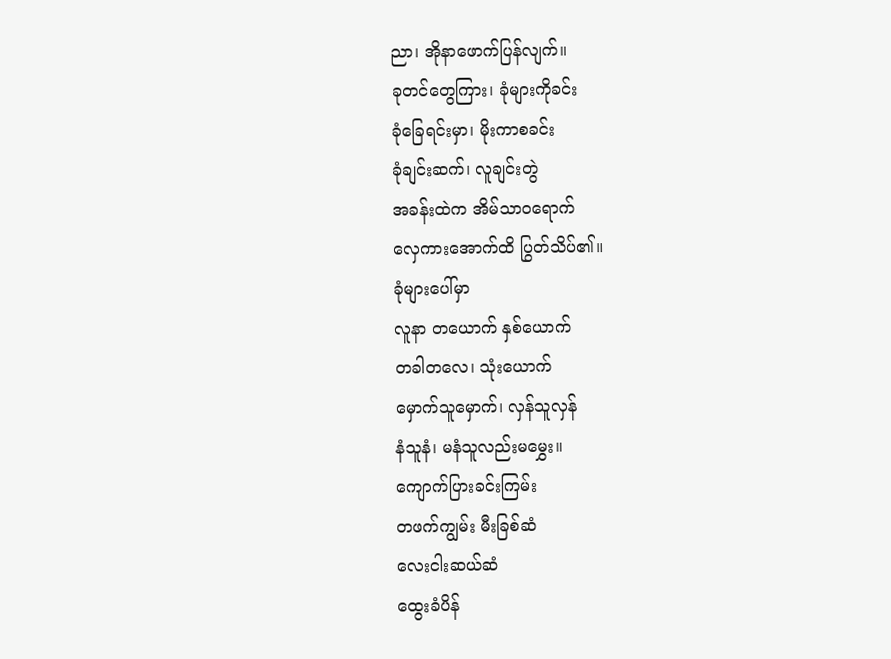ညာ၊ အိုနာဖောက်ပြန်လျက်။
ခုတင်တွေကြား၊ ခုံများကိုခင်း
ခုံခြေရင်းမှာ၊ မိုးကာစခင်း
ခုံချင်းဆက်၊ လူချင်းတွဲ
အခန်းထဲက အိမ်သာဝရောက်
လှေကားအောက်ထိ ပြွတ်သိပ်၏။
ခုံများပေါ်မှာ
လူနာ တယောက် နှစ်ယောက်
တခါတလေ၊ သုံးယောက်
မှောက်သူမှောက်၊ လှန်သူလှန်
နံသူနံ၊ မနံသူလည်းမမွှေး။
ကျောက်ပြားခင်းကြမ်း
တဖက်ကျွမ်း မီးခြစ်ဆံ
လေးငါးဆယ်ဆံ
ထွေးခံပိန်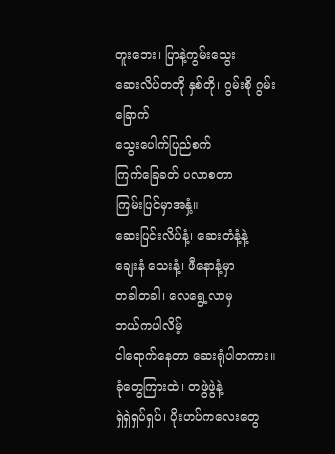တူးဘေး၊ ပြာနဲ့ကွမ်းသွေး
ဆေးလိပ်တတို နှစ်တို၊ ဂွမ်းစို ဂွမ်းခြောက်
သွေးပေါက်ပြည်စက်
ကြက်ခြေခတ် ပလာစတာ
ကြမ်းပြင်မှာအနှံ့။
ဆေးပြင်းလိပ်နံ့၊ ဆေးတံနံ့နဲ့
ချေးနံ သေးနံ့၊ ဖီနောနံ့မှာ
တခါတခါ၊ လေရွေ့လာမှ
ဘယ်ကပါလိမ့်
ငါရောက်နေတာ ဆေးရုံပါတကား။
ခုံတွေကြားထဲ၊ တဖွဲဖွဲနဲ့
ရှဲရှဲရှပ်ရှပ်၊ ပိုးဟပ်ကလေးတွေ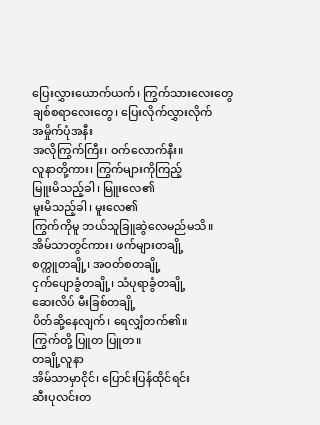ပြေးလွှားယောက်ယက်၊ ကြွက်သားလေးတွေ
ချစ်စရာလေးတွေ၊ ပြေးလိုက်လွှားလိုက်
အမှိုက်ပုံအနီး
အလိုကြွက်ကြီး၊ ဝက်လောက်နီး။
လူနာတို့ကား၊ ကြွက်များကိုကြည့်
မြူးမိသည့်ခါ၊ မြူးလေ၏
မူးမိသည့်ခါ၊ မူးလေ၏
ကြွက်ကိုမူ ဘယ်သူခြူဆွဲလေမည်မသိ။
အိမ်သာတွင်ကား၊ ဖက်များတချို့
စက္ကူတချို့၊ အဝတ်စတချို့
ငှက်ပျောခွံတချို့၊ သံပုရာခွံတချို့
ဆေးလိပ် မီးခြစ်တချို့
ပိတ်ဆို့နေလျက်၊ ရေလျှံတက်၏။
ကြွက်တို့ ပြူတ ပြူတ။
တချို့လူနာ
အိမ်သာမှာငိုင်၊ ပြောင်းပြန်ထိုင်ရင်း
ဆီးပုလင်းတ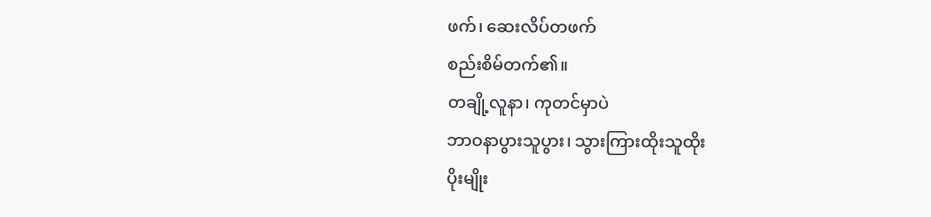ဖက်၊ ဆေးလိပ်တဖက်
စည်းစိမ်တက်၏။
တချို့လူနာ၊ ကုတင်မှာပဲ
ဘာဝနာပွားသူပွား၊ သွားကြားထိုးသူထိုး
ပိုးမျိုး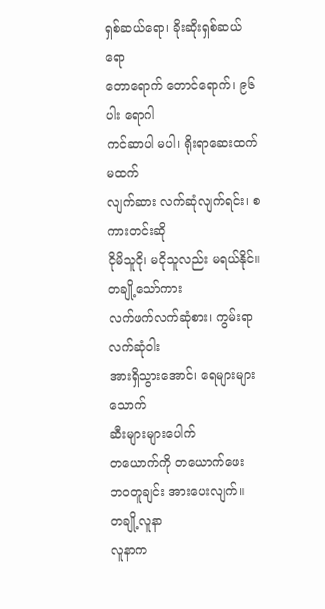ရှစ်ဆယ်ရော၊ ခိုးဆိုးရှစ်ဆယ်ရော
တောရောက် တောင်ရောက်၊ ၉၆ ပါး ရောဂါ
ကင်ဆာပါ မပါ၊ ရိုးရာဆေးထက် မထက်
လျက်ဆား လက်ဆုံလျက်ရင်း၊ စကားတင်းဆို
ငိုမိသူငို၊ မငိုသူလည်း မရယ်နိုင်။
တချို့သော်ကား
လက်ဖက်လက်ဆုံစား၊ ကွမ်းရာလက်ဆုံဝါး
အားရှိသွားအောင်၊ ရေများများသောက်
ဆီးများများပေါက်
တယောက်ကို တယောက်ဖေး
ဘဝတူချင်း အားပေးလျက်။
တချို့လူနာ
လူနာက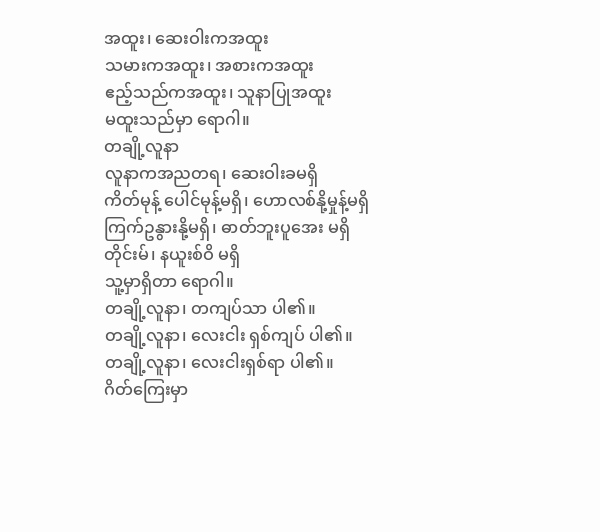အထူး၊ ဆေးဝါးကအထူး
သမားကအထူး၊ အစားကအထူး
ဧည့်သည်ကအထူး၊ သူနာပြုအထူး
မထူးသည်မှာ ရောဂါ။
တချို့လူနာ
လူနာကအညတရ၊ ဆေးဝါးခမရှိ
ကိတ်မုန့် ပေါင်မုန့်မရှိ၊ ဟောလစ်နို့မှုန့်မရှိ
ကြက်ဥနွားနို့မရှိ၊ ဓာတ်ဘူးပူအေး မရှိ
တိုင်းမ်၊ နယူးစ်ဝိ မရှိ
သူ့မှာရှိတာ ရောဂါ။
တချို့လူနာ၊ တကျပ်သာ ပါ၏။
တချို့လူနာ၊ လေးငါး ရှစ်ကျပ် ပါ၏။
တချို့လူနာ၊ လေးငါးရှစ်ရာ ပါ၏။
ဂိတ်ကြေးမှာ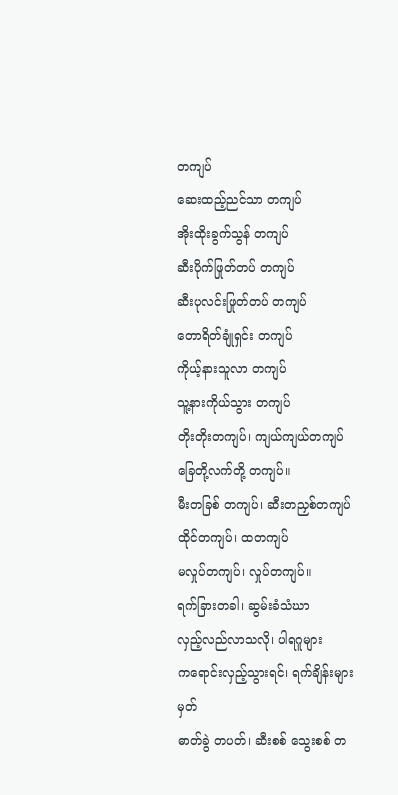တကျပ်
ဆေးထည့်ညင်သာ တကျပ်
အိုးထိုးခွက်သွန် တကျပ်
ဆီးပိုက်ဖြုတ်တပ် တကျပ်
ဆီးပုလင်းဖြုတ်တပ် တကျပ်
တောရိတ်ချုံရှင်း တကျပ်
ကိုယ့်နားသူလာ တကျပ်
သူ့နားကိုယ်သွား တကျပ်
တိုးတိုးတကျပ်၊ ကျယ်ကျယ်တကျပ်
ခြေတို့လက်တို့ တကျပ်။
မီးတခြစ် တကျပ်၊ ဆီးတညှစ်တကျပ်
ထိုင်တကျပ်၊ ထတကျပ်
မလှုပ်တကျပ်၊ လှုပ်တကျပ်။
ရက်ခြားတခါ၊ ဆွမ်းခံသံဃာ
လှည့်လည်လာသလို၊ ပါရဂူများ
ကရောင်းလှည့်သွားရင်၊ ရက်ချိန်းများမှတ်
ဓာတ်ခွဲ တပတ်၊ ဆီးစစ် သွေးစစ် တ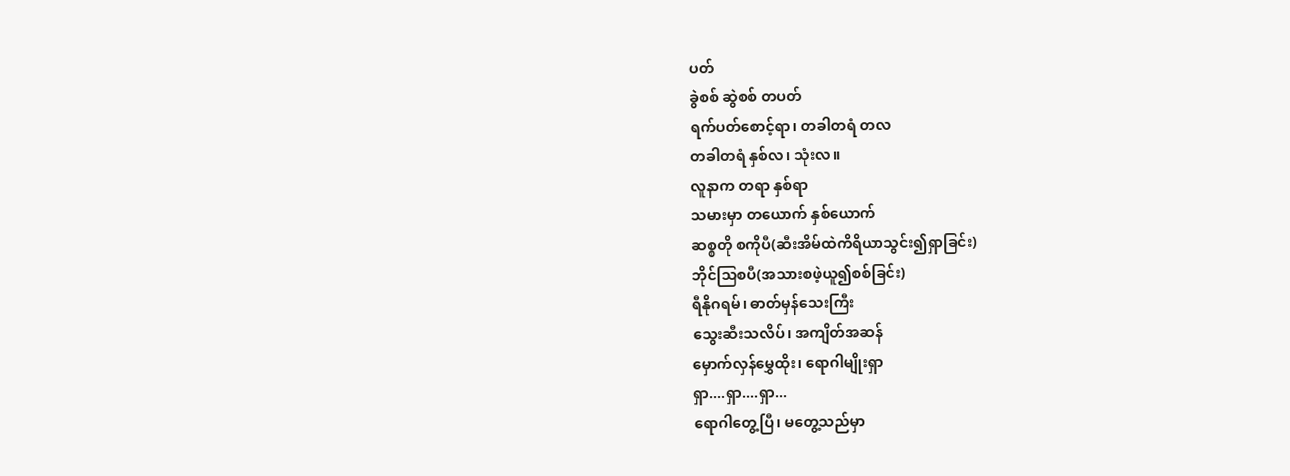ပတ်
ခွဲစစ် ဆွဲစစ် တပတ်
ရက်ပတ်စောင့်ရာ၊ တခါတရံ တလ
တခါတရံ နှစ်လ၊ သုံးလ။
လူနာက တရာ နှစ်ရာ
သမားမှာ တယောက် နှစ်ယောက်
ဆစ္စတို စကိုပီ(ဆီးအိမ်ထဲကိရိယာသွင်း၍ရှာခြင်း)
ဘိုင်သြစပီ(အသားစဖဲ့ယူ၍စစ်ခြင်း)
ရီနိုဂရမ်၊ ဓာတ်မှန်သေးကြီး
သွေးဆီးသလိပ်၊ အကျိတ်အဆန်
မှောက်လှန်မွှေထိုး၊ ရောဂါမျိုးရှာ
ရှာ....ရှာ....ရှာ...
ရောဂါတွေ့ပြီ၊ မတွေ့သည်မှာ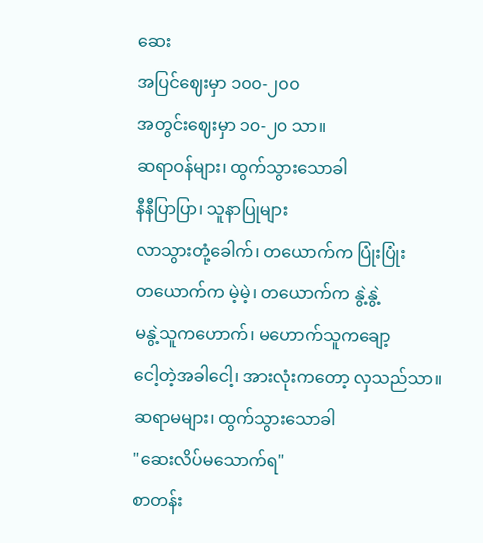ဆေး
အပြင်ဈေးမှာ ၁၀၀-၂၀၀
အတွင်းဈေးမှာ ၁၀-၂၀ သာ။
ဆရာဝန်များ၊ ထွက်သွားသောခါ
နီနီပြာပြာ၊ သူနာပြုများ
လာသွားတုံ့ခေါက်၊ တယောက်က ပြုံးပြုံး
တယောက်က မဲ့မဲ့၊ တယောက်က နွဲ့နွဲ့
မနွဲ့သူကဟောက်၊ မဟောက်သူကချော့
ငေါ့တဲ့အခါငေါ့၊ အားလုံးကတော့ လှသည်သာ။
ဆရာမများ၊ ထွက်သွားသောခါ
"ဆေးလိပ်မသောက်ရ"
စာတန်း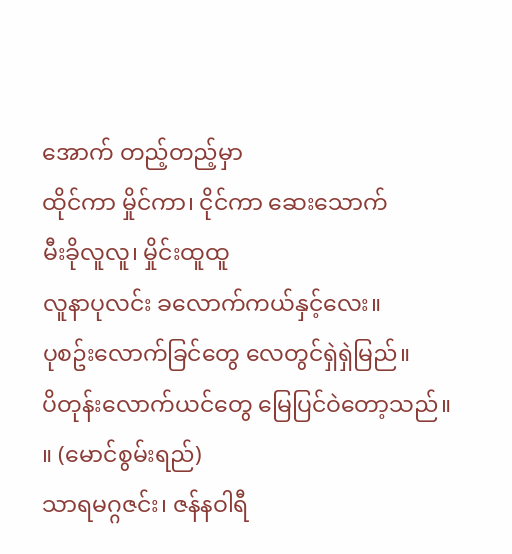အောက် တည့်တည့်မှာ
ထိုင်ကာ မှိုင်ကာ၊ ငိုင်ကာ ဆေးသောက်
မီးခိုလူလူ၊ မှိုင်းထူထူ
လူနာပုလင်း ခလောက်ကယ်နှင့်လေး။
ပုစဥ်းလောက်ခြင်တွေ လေတွင်ရှဲရှဲမြည်။
ပိတုန်းလောက်ယင်တွေ မြေပြင်ဝဲတော့သည်။ ။ (မောင်စွမ်းရည်)
သာရမဂ္ဂဇင်း၊ ဇန်နဝါရီ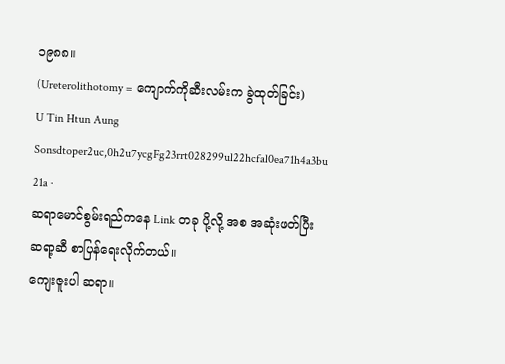၁၉၈၈။
(Ureterolithotomy = ကျောက်ကိုဆီးလမ်းက ခွဲထုတ်ခြင်း)
U Tin Htun Aung
Sonsdtoper2uc,0h2u7ycgFg23rrt028299ul22hcfal0ea71h4a3bu 21a ·
ဆရာမောင်စွမ်းရည်ကနေ Link တခု ပို့လို့ အစ အဆုံးဖတ်ပြီး ဆရာ့ဆီ စာပြန်ရေးလိုက်တယ်။
ကျေးဇူးပါ ဆရာ။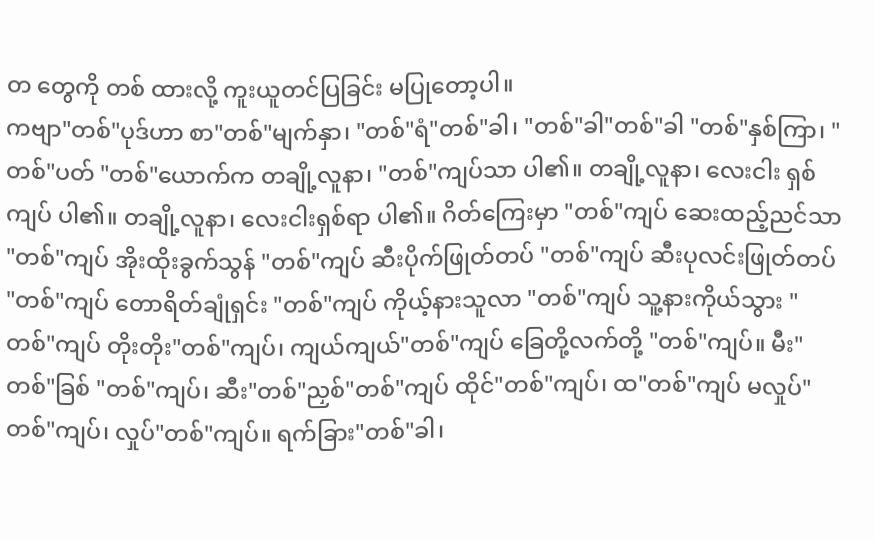တ တွေကို တစ် ထားလို့ ကူးယူတင်ပြခြင်း မပြုတော့ပါ။
ကဗျာ"တစ်"ပုဒ်ဟာ စာ"တစ်"မျက်နှာ၊ "တစ်"ရံ"တစ်"ခါ၊ "တစ်"ခါ"တစ်"ခါ "တစ်"နှစ်ကြာ၊ "တစ်"ပတ် "တစ်"ယောက်က တချို့လူနာ၊ "တစ်"ကျပ်သာ ပါ၏။ တချို့လူနာ၊ လေးငါး ရှစ်ကျပ် ပါ၏။ တချို့လူနာ၊ လေးငါးရှစ်ရာ ပါ၏။ ဂိတ်ကြေးမှာ "တစ်"ကျပ် ဆေးထည့်ညင်သာ "တစ်"ကျပ် အိုးထိုးခွက်သွန် "တစ်"ကျပ် ဆီးပိုက်ဖြုတ်တပ် "တစ်"ကျပ် ဆီးပုလင်းဖြုတ်တပ် "တစ်"ကျပ် တောရိတ်ချုံရှင်း "တစ်"ကျပ် ကိုယ့်နားသူလာ "တစ်"ကျပ် သူ့နားကိုယ်သွား "တစ်"ကျပ် တိုးတိုး"တစ်"ကျပ်၊ ကျယ်ကျယ်"တစ်"ကျပ် ခြေတို့လက်တို့ "တစ်"ကျပ်။ မီး"တစ်"ခြစ် "တစ်"ကျပ်၊ ဆီး"တစ်"ညှစ်"တစ်"ကျပ် ထိုင်"တစ်"ကျပ်၊ ထ"တစ်"ကျပ် မလှုပ်"တစ်"ကျပ်၊ လှုပ်"တစ်"ကျပ်။ ရက်ခြား"တစ်"ခါ၊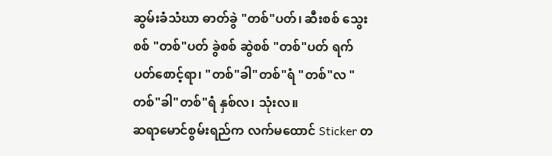ဆွမ်းခံသံဃာ ဓာတ်ခွဲ "တစ်"ပတ်၊ ဆီးစစ် သွေးစစ် "တစ်"ပတ် ခွဲစစ် ဆွဲစစ် "တစ်"ပတ် ရက်ပတ်စောင့်ရာ၊ "တစ်"ခါ"တစ်"ရံ "တစ်"လ "တစ်"ခါ"တစ်"ရံ နှစ်လ၊ သုံးလ။
ဆရာမောင်စွမ်းရည်က လက်မထောင် Sticker တ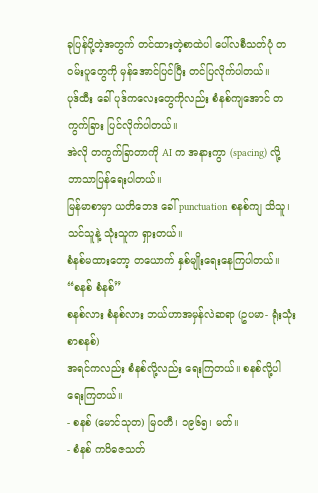ခုပြန်ပို့တဲ့အတွက် တင်ထားတဲ့စာထဲပါ ပေါ်လစီသတ်ပုံ တဝမ်းပူတွေကို မှန်အောင်ပြင်ပြီး တင်ပြလိုက်ပါတယ်။
ပုဒ်ထီး ခေါ် ပုဒ်ကလေးတွေကိုလည်း စံနစ်ကျအောင် တကွက်ခြား ပြင်လိုက်ပါတယ်။
အဲလို တကွက်ခြာတာကို AI က အနားကွာ (spacing) လို့ ဘာသာပြန်ရေးပါတယ်။
မြန်မာစာမှာ ယတိဘေဒ ခေါ် punctuation စနစ်ကျ သိသူ၊ သင်သူနဲ့ သုံးသူက ရှားတယ်။
စံနစ်မထားတော့ တယောက် နှစ်မျိုးရေးနေကြပါတယ်။
“စနစ် စံနစ်”
စနစ်လား စံနစ်လား ဘယ်ဟာအမှန်လဲဆရာ (ဥပမာ- ရုံးသုံးစာစနစ်)
အရင်ကလည်း စံနစ်လို့လည်း ရေးကြတယ်။ စနစ်လို့ပါရေးကြတယ်။
- စနစ် (မောင်သုတ) မြဝတီ၊ ၁၉၆၅၊ မတ်။
- စံနစ် ကဝိဓဇသတ်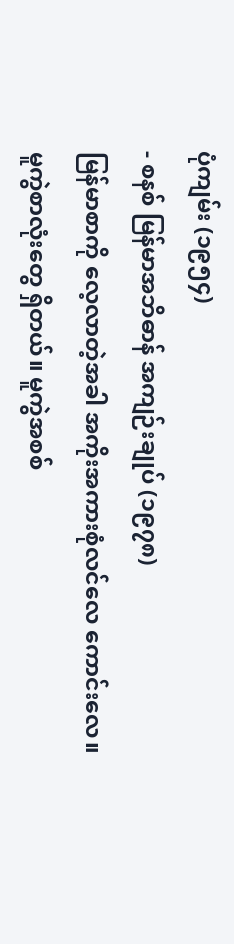ပုံကျမ်း (၁၉၅၄)
- စနစ် မြန်မာအဘိဓာန် အကျဉ်းချုပ် (၁၉၇၈)
မြန်မာစာကို လေ့လာတဲ့အခါ အကိုးအကားစုံလင်လေ ကောင်းလေ။ မူကွဲစာလုံးတွေ ရှိတယ်။ မူကွဲအစစ်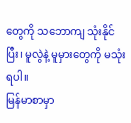တွေကို သဘောကျ သုံးနိုင်ပြီး၊ မူလွဲနဲ့ မူမှားတွေကို မသုံးရပါ။
မြန်မာစာမှာ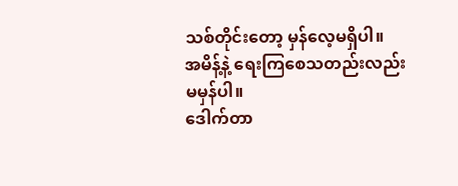သစ်တိုင်းတော့ မှန်လေ့မရှိပါ။
အမိန့်နဲ့ ရေးကြစေသတည်းလည်း မမှန်ပါ။
ဒေါက်တာ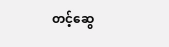တင့်ဆွေ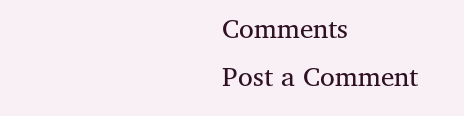Comments
Post a Comment